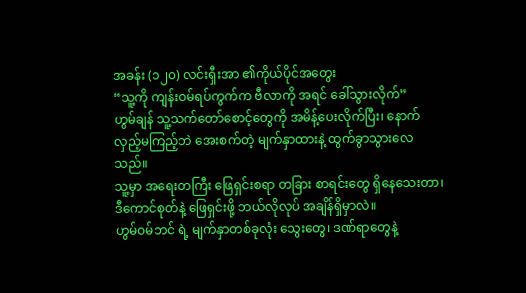အခန်း (၁၂၀) လင်းရှီးအာ ၏ကိုယ်ပိုင်အတွေး
“သူ့ကို ကျန်းဝမ်ရပ်ကွက်က ဗီလာကို အရင် ခေါ်သွားလိုက်”
ဟွမ်ချန် သူ့သက်တော်စောင့်တွေကို အမိန့်ပေးလိုက်ပြီး၊ နောက်လှည့်မကြည့်ဘဲ အေးစက်တဲ့ မျက်နှာထားနဲ့ ထွက်ခွာသွားလေသည်။
သူ့မှာ အရေးတကြီး ဖြေရှင်းစရာ တခြား စာရင်းတွေ ရှိနေသေးတာ၊ ဒီကောင်စုတ်နဲ့ ဖြေရှင်းဖို့ ဘယ်လိုလုပ် အချိန်ရှိမှာလဲ။
ဟွမ်ဝမ်ဘင် ရဲ့ မျက်နှာတစ်ခုလုံး သွေးတွေ၊ ဒဏ်ရာတွေနဲ့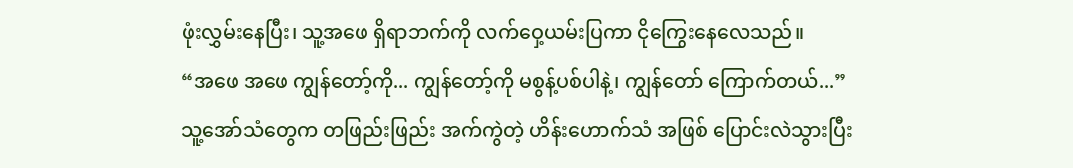ဖုံးလွှမ်းနေပြီး၊ သူ့အဖေ ရှိရာဘက်ကို လက်ဝှေ့ယမ်းပြကာ ငိုကြွေးနေလေသည်။
“အဖေ အဖေ ကျွန်တော့်ကို... ကျွန်တော့်ကို မစွန့်ပစ်ပါနဲ့၊ ကျွန်တော် ကြောက်တယ်...”
သူ့အော်သံတွေက တဖြည်းဖြည်း အက်ကွဲတဲ့ ဟိန်းဟောက်သံ အဖြစ် ပြောင်းလဲသွားပြီး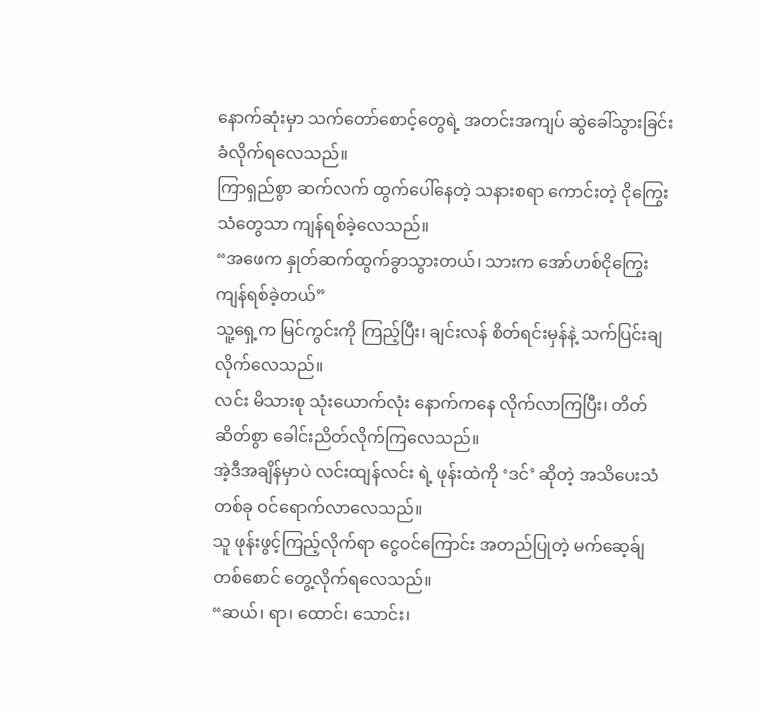နောက်ဆုံးမှာ သက်တော်စောင့်တွေရဲ့ အတင်းအကျပ် ဆွဲခေါ်သွားခြင်း ခံလိုက်ရလေသည်။
ကြာရှည်စွာ ဆက်လက် ထွက်ပေါ်နေတဲ့ သနားစရာ ကောင်းတဲ့ ငိုကြွေးသံတွေသာ ကျန်ရစ်ခဲ့လေသည်။
“အဖေက နှုတ်ဆက်ထွက်ခွာသွားတယ်၊ သားက အော်ဟစ်ငိုကြွေး ကျန်ရစ်ခဲ့တယ်”
သူ့ရှေ့က မြင်ကွင်းကို ကြည့်ပြီး၊ ချင်းလန် စိတ်ရင်းမှန်နဲ့ သက်ပြင်းချလိုက်လေသည်။
လင်း မိသားစု သုံးယောက်လုံး နောက်ကနေ လိုက်လာကြပြီး၊ တိတ်ဆိတ်စွာ ခေါင်းညိတ်လိုက်ကြလေသည်။
အဲ့ဒီအချိန်မှာပဲ လင်းထျန်လင်း ရဲ့ ဖုန်းထဲကို ‘ဒင်’ ဆိုတဲ့ အသိပေးသံ တစ်ခု ဝင်ရောက်လာလေသည်။
သူ ဖုန်းဖွင့်ကြည့်လိုက်ရာ ငွေဝင်ကြောင်း အတည်ပြုတဲ့ မက်ဆေ့ခ်ျ တစ်စောင် တွေ့လိုက်ရလေသည်။
“ဆယ်၊ ရာ၊ ထောင်၊ သောင်း၊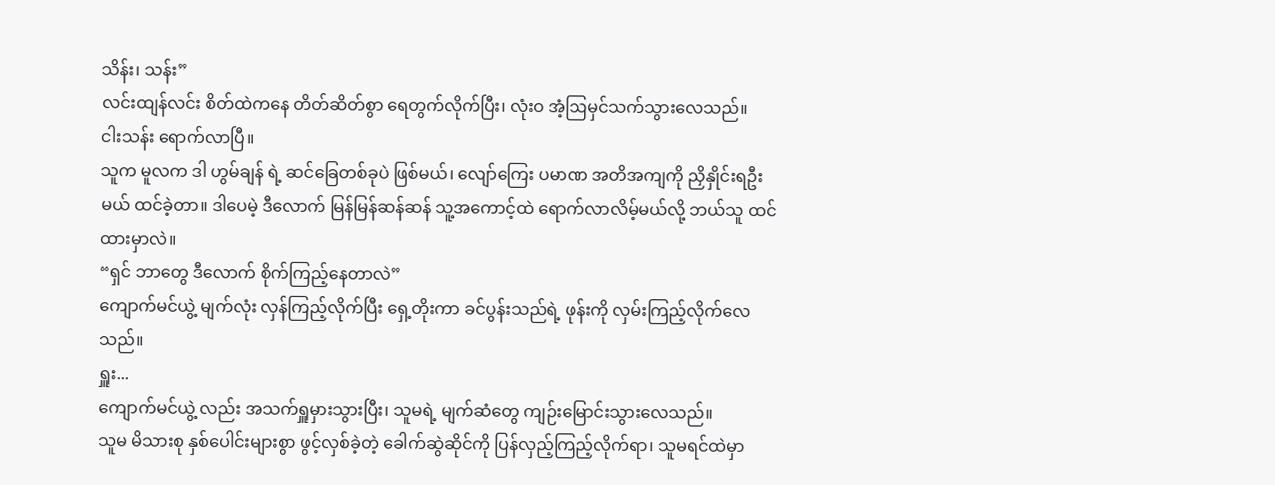သိန်း၊ သန်း”
လင်းထျန်လင်း စိတ်ထဲကနေ တိတ်ဆိတ်စွာ ရေတွက်လိုက်ပြီး၊ လုံးဝ အံ့ဩမှင်သက်သွားလေသည်။
ငါးသန်း ရောက်လာပြီ။
သူက မူလက ဒါ ဟွမ်ချန် ရဲ့ ဆင်ခြေတစ်ခုပဲ ဖြစ်မယ်၊ လျော်ကြေး ပမာဏ အတိအကျကို ညှိနှိုင်းရဦးမယ် ထင်ခဲ့တာ။ ဒါပေမဲ့ ဒီလောက် မြန်မြန်ဆန်ဆန် သူ့အကောင့်ထဲ ရောက်လာလိမ့်မယ်လို့ ဘယ်သူ ထင်ထားမှာလဲ။
“ရှင် ဘာတွေ ဒီလောက် စိုက်ကြည့်နေတာလဲ”
ကျောက်မင်ယွဲ့ မျက်လုံး လှန်ကြည့်လိုက်ပြီး ရှေ့တိုးကာ ခင်ပွန်းသည်ရဲ့ ဖုန်းကို လှမ်းကြည့်လိုက်လေသည်။
ရှူး...
ကျောက်မင်ယွဲ့ လည်း အသက်ရှူမှားသွားပြီး၊ သူမရဲ့ မျက်ဆံတွေ ကျဉ်းမြောင်းသွားလေသည်။
သူမ မိသားစု နှစ်ပေါင်းများစွာ ဖွင့်လှစ်ခဲ့တဲ့ ခေါက်ဆွဲဆိုင်ကို ပြန်လှည့်ကြည့်လိုက်ရာ၊ သူမရင်ထဲမှာ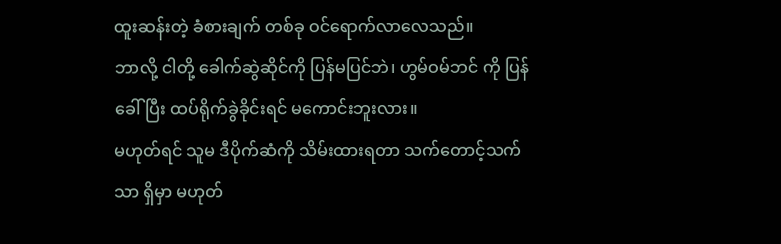ထူးဆန်းတဲ့ ခံစားချက် တစ်ခု ဝင်ရောက်လာလေသည်။
ဘာလို့ ငါတို့ ခေါက်ဆွဲဆိုင်ကို ပြန်မပြင်ဘဲ၊ ဟွမ်ဝမ်ဘင် ကို ပြန်ခေါ်ပြီး ထပ်ရိုက်ခွဲခိုင်းရင် မကောင်းဘူးလား။
မဟုတ်ရင် သူမ ဒီပိုက်ဆံကို သိမ်းထားရတာ သက်တောင့်သက်သာ ရှိမှာ မဟုတ်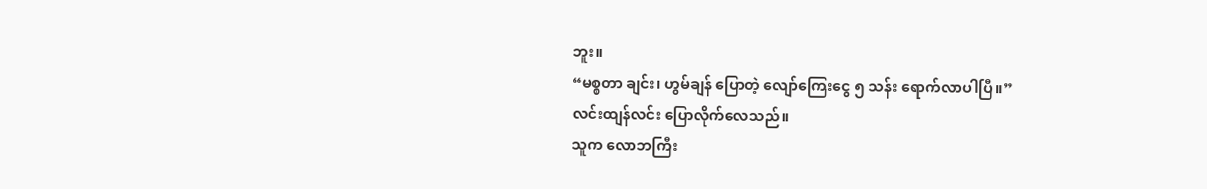ဘူး။
“မစ္စတာ ချင်း၊ ဟွမ်ချန် ပြောတဲ့ လျော်ကြေးငွေ ၅ သန်း ရောက်လာပါပြီ။”
လင်းထျန်လင်း ပြောလိုက်လေသည်။
သူက လောဘကြီး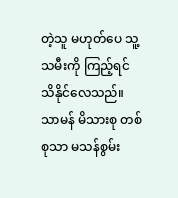တဲ့သူ မဟုတ်ပေ သူ့သမီးကို ကြည့်ရင် သိနိုင်လေသည်။
သာမန် မိသားစု တစ်စုသာ မသန်စွမ်း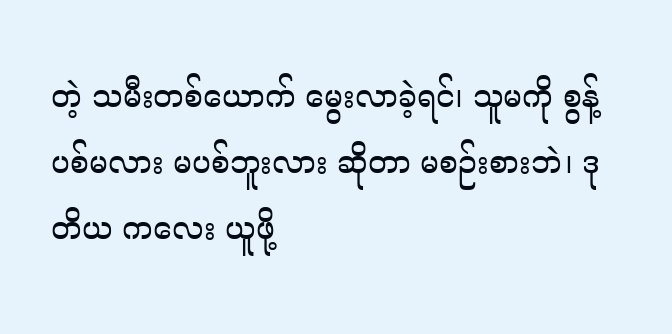တဲ့ သမီးတစ်ယောက် မွေးလာခဲ့ရင်၊ သူမကို စွန့်ပစ်မလား မပစ်ဘူးလား ဆိုတာ မစဉ်းစားဘဲ၊ ဒုတိယ ကလေး ယူဖို့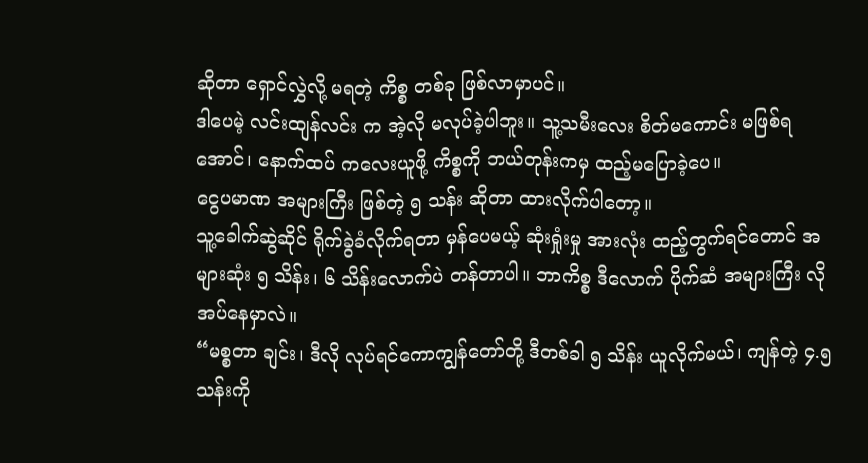ဆိုတာ ရှောင်လွှဲလို့ မရတဲ့ ကိစ္စ တစ်ခု ဖြစ်လာမှာပင်။
ဒါပေမဲ့ လင်းထျန်လင်း က အဲ့လို မလုပ်ခဲ့ပါဘူး။ သူ့သမီးလေး စိတ်မကောင်း မဖြစ်ရအောင်၊ နောက်ထပ် ကလေးယူဖို့ ကိစ္စကို ဘယ်တုန်းကမှ ထည့်မပြောခဲ့ပေ။
ငွေပမာဏ အများကြီး ဖြစ်တဲ့ ၅ သန်း ဆိုတာ ထားလိုက်ပါတော့။
သူ့ခေါက်ဆွဲဆိုင် ရိုက်ခွဲခံလိုက်ရတာ မှန်ပေမယ့် ဆုံးရှုံးမှု အားလုံး ထည့်တွက်ရင်တောင် အများဆုံး ၅ သိန်း၊ ၆ သိန်းလောက်ပဲ တန်တာပါ။ ဘာကိစ္စ ဒီလောက် ပိုက်ဆံ အများကြီး လိုအပ်နေမှာလဲ။
“မစ္စတာ ချင်း၊ ဒီလို လုပ်ရင်ကောကျွန်တော်တို့ ဒီတစ်ခါ ၅ သိန်း ယူလိုက်မယ်၊ ကျန်တဲ့ ၄.၅ သန်းကို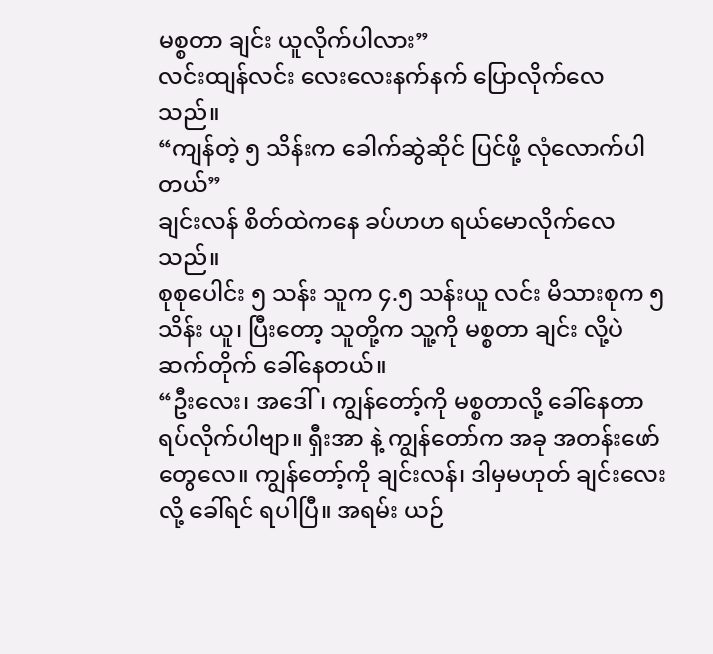မစ္စတာ ချင်း ယူလိုက်ပါလား”
လင်းထျန်လင်း လေးလေးနက်နက် ပြောလိုက်လေသည်။
“ကျန်တဲ့ ၅ သိန်းက ခေါက်ဆွဲဆိုင် ပြင်ဖို့ လုံလောက်ပါတယ်”
ချင်းလန် စိတ်ထဲကနေ ခပ်ဟဟ ရယ်မောလိုက်လေသည်။
စုစုပေါင်း ၅ သန်း သူက ၄.၅ သန်းယူ လင်း မိသားစုက ၅ သိန်း ယူ၊ ပြီးတော့ သူတို့က သူ့ကို မစ္စတာ ချင်း လို့ပဲ ဆက်တိုက် ခေါ်နေတယ်။
“ဦးလေး၊ အဒေါ်၊ ကျွန်တော့်ကို မစ္စတာလို့ ခေါ်နေတာ ရပ်လိုက်ပါဗျာ။ ရှီးအာ နဲ့ ကျွန်တော်က အခု အတန်းဖော်တွေလေ။ ကျွန်တော့်ကို ချင်းလန်၊ ဒါမှမဟုတ် ချင်းလေး လို့ ခေါ်ရင် ရပါပြီ။ အရမ်း ယဉ်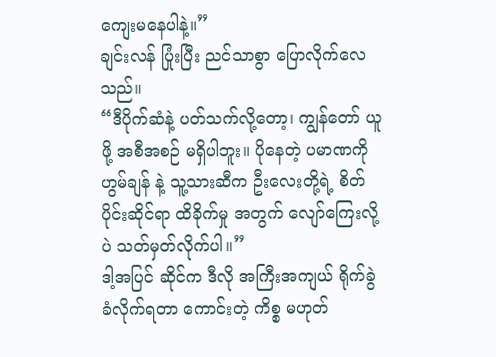ကျေးမနေပါနဲ့။”
ချင်းလန် ပြုံးပြီး ညင်သာစွာ ပြောလိုက်လေသည်။
“ဒီပိုက်ဆံနဲ့ ပတ်သက်လို့တော့၊ ကျွန်တော် ယူဖို့ အစီအစဉ် မရှိပါဘူး။ ပိုနေတဲ့ ပမာဏကို ဟွမ်ချန် နဲ့ သူ့သားဆီက ဦးလေးတို့ရဲ့ စိတ်ပိုင်းဆိုင်ရာ ထိခိုက်မှု အတွက် လျော်ကြေးလို့ပဲ သတ်မှတ်လိုက်ပါ။”
ဒါ့အပြင် ဆိုင်က ဒီလို အကြီးအကျယ် ရိုက်ခွဲခံလိုက်ရတာ ကောင်းတဲ့ ကိစ္စ မဟုတ်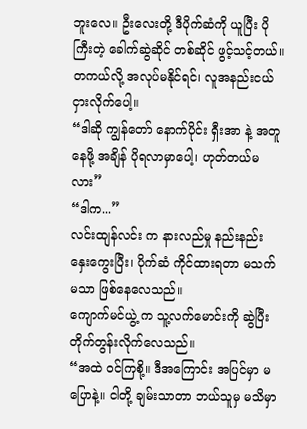ဘူးလေ။ ဦးလေးတို့ ဒီပိုက်ဆံကို ယူပြီး ပိုကြီးတဲ့ ခေါက်ဆွဲဆိုင် တစ်ဆိုင် ဖွင့်သင့်တယ်။ တကယ်လို့ အလုပ်မနိုင်ရင်၊ လူအနည်းငယ် ငှားလိုက်ပေါ့။
“ဒါဆို ကျွန်တော် နောက်ပိုင်း ရှီးအာ နဲ့ အတူနေဖို့ အချိန် ပိုရလာမှာပေါ့၊ ဟုတ်တယ်မလား”
“ဒါက...”
လင်းထျန်လင်း က နားလည်မှု နည်းနည်း နှေးကွေးပြီး၊ ပိုက်ဆံ ကိုင်ထားရတာ မသက်မသာ ဖြစ်နေလေသည်။
ကျောက်မင်ယွဲ့ က သူ့လက်မောင်းကို ဆွဲပြီး တိုက်တွန်းလိုက်လေသည်။
“အထဲ ဝင်ကြစို့။ ဒီအကြောင်း အပြင်မှာ မပြောနဲ့။ ငါတို့ ချမ်းသာတာ ဘယ်သူမှ မသိမှာ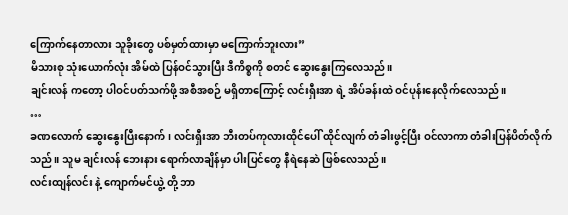ကြောက်နေတာလား သူခိုးတွေ ပစ်မှတ်ထားမှာ မကြောက်ဘူးလား”
မိသားစု သုံးယောက်လုံး အိမ်ထဲ ပြန်ဝင်သွားပြီး ဒီကိစ္စကို စတင် ဆွေးနွေးကြလေသည်။
ချင်းလန် ကတော့ ပါဝင်ပတ်သက်ဖို့ အစီအစဉ် မရှိတာကြောင့် လင်းရှီးအာ ရဲ့ အိပ်ခန်းထဲ ဝင်ပုန်းနေလိုက်လေသည်။
…
ခဏလောက် ဆွေးနွေးပြီးနောက်၊ လင်းရှီးအာ ဘီးတပ်ကုလားထိုင်ပေါ် ထိုင်လျက် တံခါးဖွင့်ပြီး ဝင်လာကာ တံခါးပြန်ပိတ်လိုက်သည်။ သူမ ချင်းလန် ဘေးနား ရောက်လာချိန်မှာ ပါးပြင်တွေ နီရဲနေဆဲ ဖြစ်လေသည်။
လင်းထျန်လင်း နဲ့ ကျောက်မင်ယွဲ့ တို့ ဘာ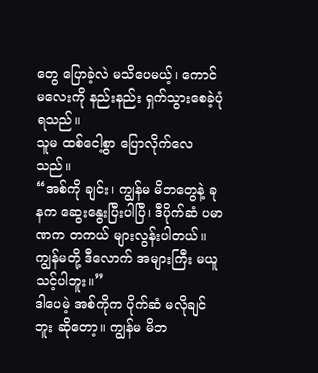တွေ ပြောခဲ့လဲ မသိပေမယ့်၊ ကောင်မလေးကို နည်းနည်း ရှက်သွားစေခဲ့ပုံ ရသည်။
သူမ ထစ်ငေါ့စွာ ပြောလိုက်လေသည်။
“အစ်ကို ချင်း၊ ကျွန်မ မိဘတွေနဲ့ ခုနက ဆွေးနွေးပြီးပါပြီ၊ ဒီပိုက်ဆံ ပမာဏက တကယ် များလွန်းပါတယ်။ ကျွန်မတို့ ဒီလောက် အများကြီး မယူသင့်ပါဘူး။”
ဒါပေမဲ့ အစ်ကိုက ပိုက်ဆံ မလိုချင်ဘူး ဆိုတော့။ ကျွန်မ မိဘ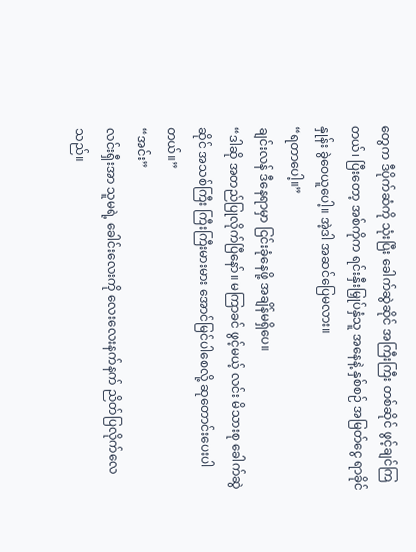တွေက ဒီပိုက်ဆံကို သုံးပြီး ခေါက်ဆွဲဆိုင် အကြီးကြီး တစ်ဆိုင် ဖွင့်ချင်ကြတယ်၊ ပြီးတော့ အစ်ကိုက ရင်းနှီးမြှုပ်နှံသူ အနေနဲ့ နှစ်စဉ် အမြတ်ငွေ ရာခိုင်နှုန်း ခွဲဝေယူပေါ့။ အဲ့ဒါ အဆင်ပြေမလား။
“ရတာပေါ့။”
ချင်းလန် ဒီနေရာမှာ ငြင်းခုံနေဖို့ အချိန်မရှိပေ။
“ဒါဆို အတည်ပြုလိုက်ပြီနော်။ မကြာခင် ဖွင့်မယ့် လင်း မိသားစု ခေါက်ဆွဲဆိုင် အသစ်ကြီး ကြီးကြီးမားမား အောင်မြင်ပါစေလို့ ဆုတောင်းပေးပါတယ်။”
“အင်း”
လင်းရှီးအာ သူမရဲ့ ခေါင်းလေးကို လေးလေးနက်နက် ညိတ်ပြလိုက်လေသည်။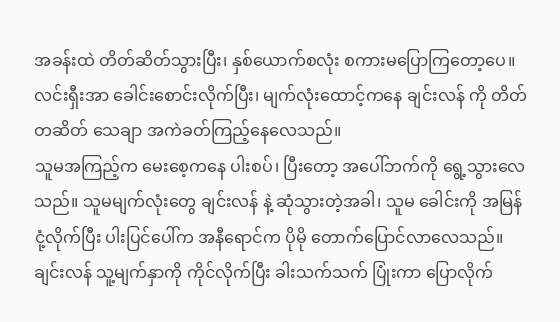အခန်းထဲ တိတ်ဆိတ်သွားပြီး၊ နှစ်ယောက်စလုံး စကားမပြောကြတော့ပေ။
လင်းရှီးအာ ခေါင်းစောင်းလိုက်ပြီး၊ မျက်လုံးထောင့်ကနေ ချင်းလန် ကို တိတ်တဆိတ် သေချာ အကဲခတ်ကြည့်နေလေသည်။
သူမအကြည့်က မေးစေ့ကနေ ပါးစပ်၊ ပြီးတော့ အပေါ်ဘက်ကို ရွေ့သွားလေသည်။ သူမမျက်လုံးတွေ ချင်းလန် နဲ့ ဆုံသွားတဲ့အခါ၊ သူမ ခေါင်းကို အမြန် ငုံ့လိုက်ပြီး ပါးပြင်ပေါ်က အနီရောင်က ပိုမို တောက်ပြောင်လာလေသည်။
ချင်းလန် သူ့မျက်နှာကို ကိုင်လိုက်ပြီး ခါးသက်သက် ပြုံးကာ ပြောလိုက်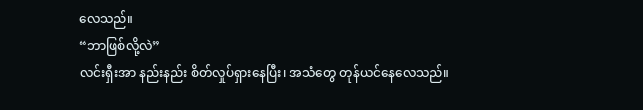လေသည်။
“ဘာဖြစ်လို့လဲ”
လင်းရှီးအာ နည်းနည်း စိတ်လှုပ်ရှားနေပြီး၊ အသံတွေ တုန်ယင်နေလေသည်။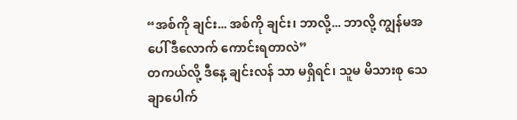“အစ်ကို ချင်း... အစ်ကို ချင်း၊ ဘာလို့... ဘာလို့ ကျွန်မအပေါ် ဒီလောက် ကောင်းရတာလဲ”
တကယ်လို့ ဒီနေ့ ချင်းလန် သာ မရှိရင်၊ သူမ မိသားစု သေချာပေါက်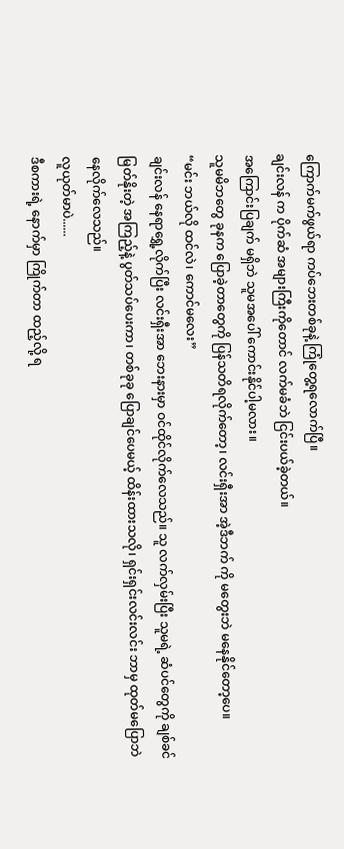ကြောက်မက်ဖွယ်ရာ ကပ်ဘေးတစ်ခုနဲ့ ကြုံတွေ့ရလောက်ပြီ။
ချင်းလန် က ပိုက်ဆံ အများကြီးကိုတောင် လက်မခံဘဲ ငြင်းပယ်ခဲ့တယ်။
အကြောင်းပြချက် မရှိဘဲ သူမအပေါ် ကောင်းနိုင်ပါ့မလား။
သူမမိဘတွေ ခုနက ပြောခဲ့တာတွေကို ပြန်သတိရလိုက်တော့၊ လင်းရှီးအာ အဲ့ဒီဘက် ကို မတွေးဘဲ မနေနိုင်တော့ပေ။
“မင်း ဘယ်လို ထင်လဲ၊ ကောင်မလေး”
ချင်းလန် နေရာရွှေ့လိုက်ပြီး လင်းရှီးအာ ဘေးနားမှာ ဝင်ထိုင်လိုက်လေသည်။ သူ လက်လှမ်းပြီး သူမရဲ့ ဆံပင်တွေကို ချစ်ခင်မြတ်နိုးတဲ့ အကြည့်နဲ့ ပွတ်သပ်ပေးကာ၊ တစ်ခုခု ပြောချင်ပေမယ့် ထိန်းထားသလို၊ ရှင်းရှင်းလင်းလင်း ဘာမှ ထုတ်မပြောဘဲ နေလိုက်လေသည်။
လူယုတ်မာပဲ......
ဒီစကားရဲ့ နောက်မှာ ကြိုက်တာ ထည့်လို့ ရ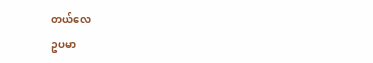တယ်လေ
ဥပမာ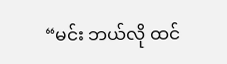“မင်း ဘယ်လို ထင်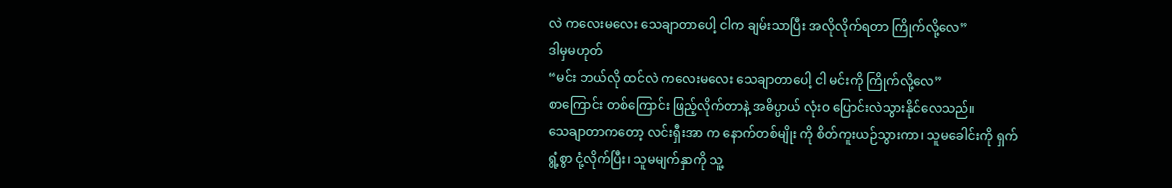လဲ ကလေးမလေး သေချာတာပေါ့ ငါက ချမ်းသာပြီး အလိုလိုက်ရတာ ကြိုက်လို့လေ”
ဒါမှမဟုတ်
“မင်း ဘယ်လို ထင်လဲ ကလေးမလေး သေချာတာပေါ့ ငါ မင်းကို ကြိုက်လို့လေ”
စာကြောင်း တစ်ကြောင်း ဖြည့်လိုက်တာနဲ့ အဓိပ္ပာယ် လုံးဝ ပြောင်းလဲသွားနိုင်လေသည်။
သေချာတာကတော့ လင်းရှီးအာ က နောက်တစ်မျိုး ကို စိတ်ကူးယဉ်သွားကာ၊ သူမခေါင်းကို ရှက်ရွံ့စွာ ငုံ့လိုက်ပြီး၊ သူမမျက်နှာကို သူ့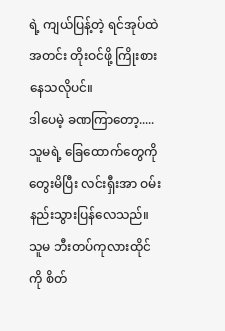ရဲ့ ကျယ်ပြန့်တဲ့ ရင်အုပ်ထဲ အတင်း တိုးဝင်ဖို့ ကြိုးစားနေသလိုပင်။
ဒါပေမဲ့ ခဏကြာတော့.....
သူမရဲ့ ခြေထောက်တွေကို တွေးမိပြီး လင်းရှီးအာ ဝမ်းနည်းသွားပြန်လေသည်။ သူမ ဘီးတပ်ကုလားထိုင်ကို စိတ်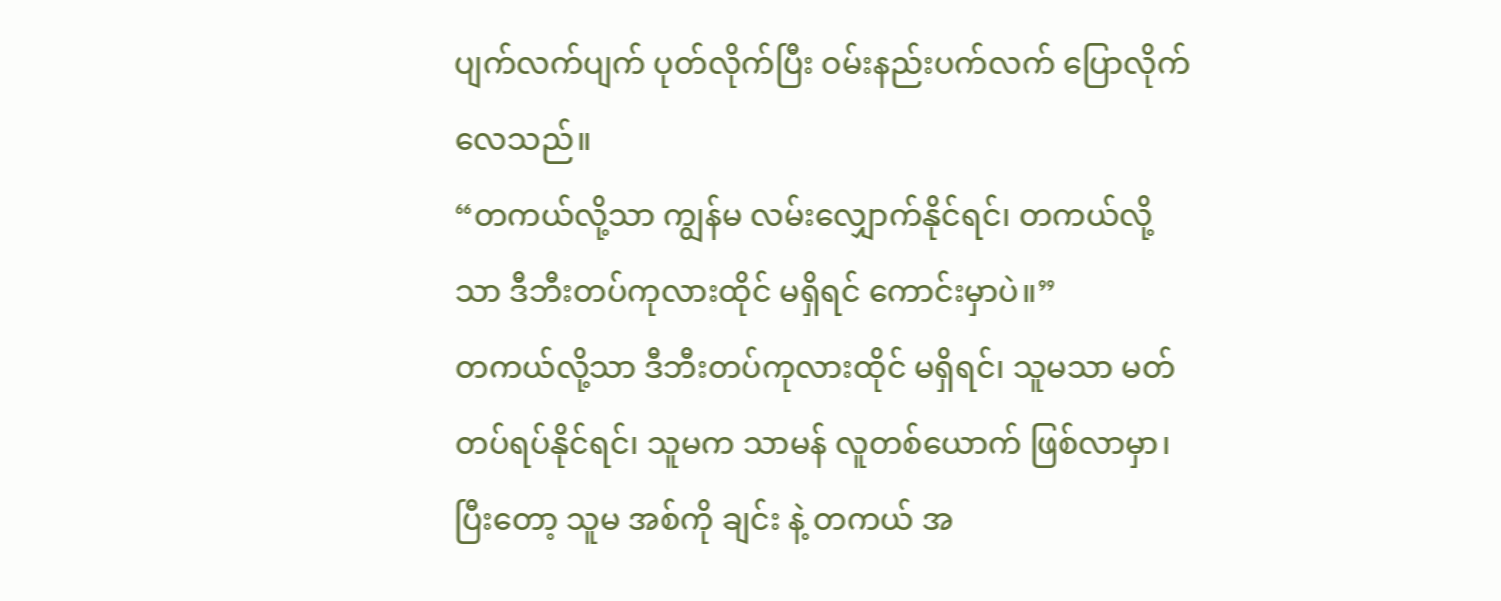ပျက်လက်ပျက် ပုတ်လိုက်ပြီး ဝမ်းနည်းပက်လက် ပြောလိုက်လေသည်။
“တကယ်လို့သာ ကျွန်မ လမ်းလျှောက်နိုင်ရင်၊ တကယ်လို့သာ ဒီဘီးတပ်ကုလားထိုင် မရှိရင် ကောင်းမှာပဲ။”
တကယ်လို့သာ ဒီဘီးတပ်ကုလားထိုင် မရှိရင်၊ သူမသာ မတ်တပ်ရပ်နိုင်ရင်၊ သူမက သာမန် လူတစ်ယောက် ဖြစ်လာမှာ၊ ပြီးတော့ သူမ အစ်ကို ချင်း နဲ့ တကယ် အ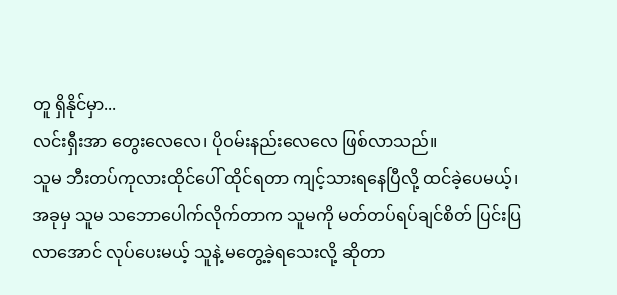တူ ရှိနိုင်မှာ...
လင်းရှီးအာ တွေးလေလေ၊ ပိုဝမ်းနည်းလေလေ ဖြစ်လာသည်။
သူမ ဘီးတပ်ကုလားထိုင်ပေါ် ထိုင်ရတာ ကျင့်သားရနေပြီလို့ ထင်ခဲ့ပေမယ့်၊ အခုမှ သူမ သဘောပေါက်လိုက်တာက သူမကို မတ်တပ်ရပ်ချင်စိတ် ပြင်းပြလာအောင် လုပ်ပေးမယ့် သူနဲ့ မတွေ့ခဲ့ရသေးလို့ ဆိုတာ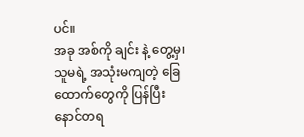ပင်။
အခု အစ်ကို ချင်း နဲ့ တွေ့မှ၊ သူမရဲ့ အသုံးမကျတဲ့ ခြေထောက်တွေကို ပြန်ပြီး နောင်တရ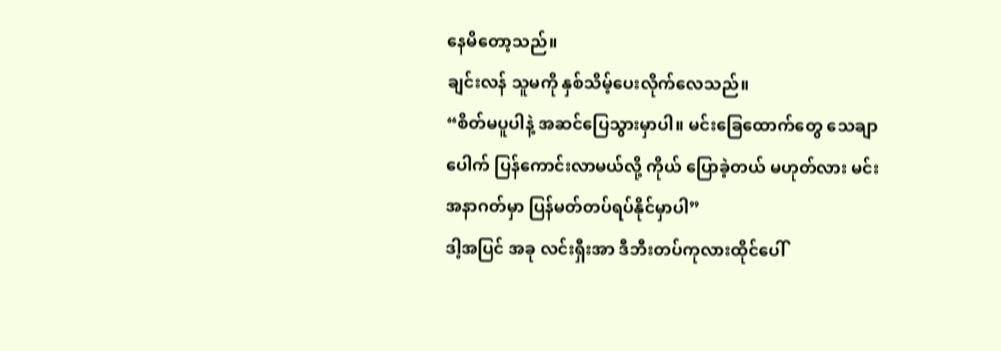နေမိတော့သည်။
ချင်းလန် သူမကို နှစ်သိမ့်ပေးလိုက်လေသည်။
“စိတ်မပူပါနဲ့ အဆင်ပြေသွားမှာပါ။ မင်းခြေထောက်တွေ သေချာပေါက် ပြန်ကောင်းလာမယ်လို့ ကိုယ် ပြောခဲ့တယ် မဟုတ်လား မင်း အနာဂတ်မှာ ပြန်မတ်တပ်ရပ်နိုင်မှာပါ”
ဒါ့အပြင် အခု လင်းရှီးအာ ဒီဘီးတပ်ကုလားထိုင်ပေါ်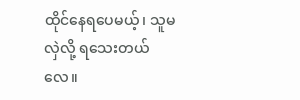ထိုင်နေရပေမယ့်၊ သူမလှဲလို့ ရသေးတယ်လေ။